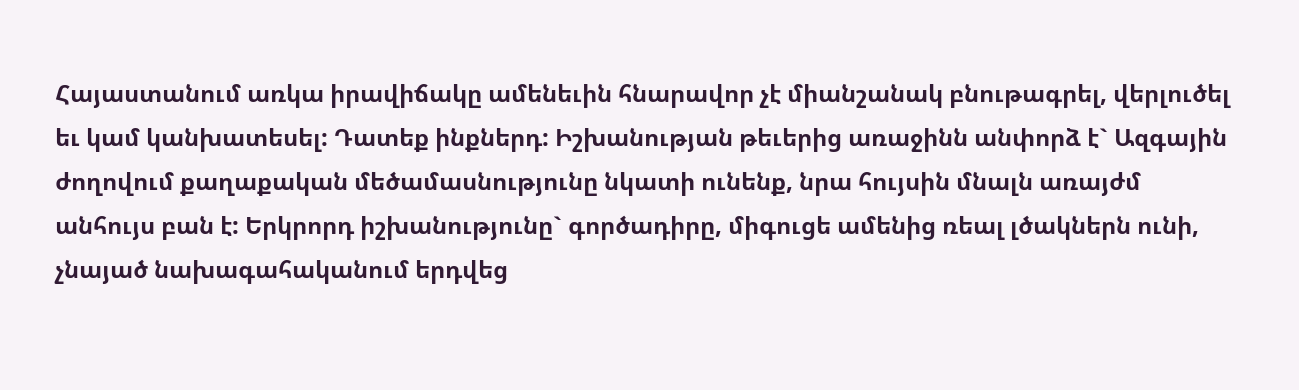Հայաստանում առկա իրավիճակը ամենեւին հնարավոր չէ միանշանակ բնութագրել, վերլուծել եւ կամ կանխատեսել: Դատեք ինքներդ: Իշխանության թեւերից առաջինն անփորձ է` Ազգային ժողովում քաղաքական մեծամասնությունը նկատի ունենք, նրա հույսին մնալն առայժմ անհույս բան է: Երկրորդ իշխանությունը` գործադիրը, միգուցե ամենից ռեալ լծակներն ունի, չնայած նախագահականում երդվեց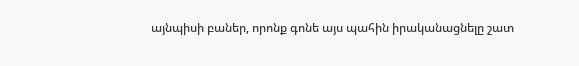այնպիսի բաներ, որոնք գոնե այս պահին իրականացնելը շատ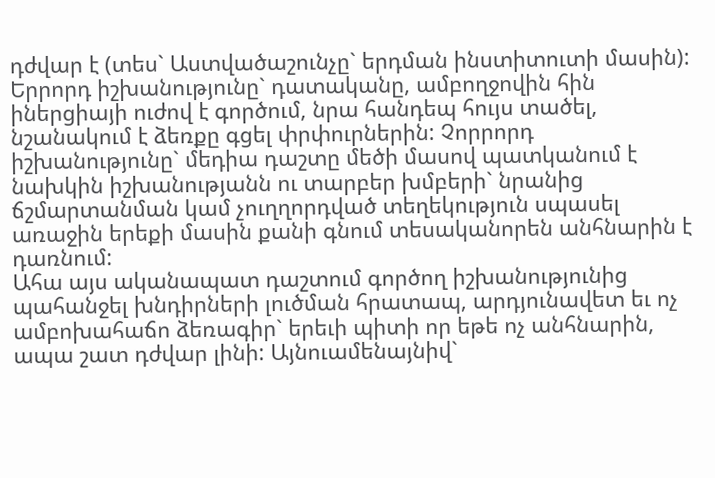դժվար է (տես` Աստվածաշունչը` երդման ինստիտուտի մասին): Երրորդ իշխանությունը` դատականը, ամբողջովին հին իներցիայի ուժով է գործում, նրա հանդեպ հույս տածել, նշանակում է ձեռքը գցել փրփուրներին: Չորրորդ իշխանությունը` մեդիա դաշտը մեծի մասով պատկանում է նախկին իշխանությանն ու տարբեր խմբերի` նրանից ճշմարտանման կամ չուղղորդված տեղեկություն սպասել առաջին երեքի մասին քանի գնում տեսականորեն անհնարին է դառնում:
Ահա այս ականապատ դաշտում գործող իշխանությունից պահանջել խնդիրների լուծման հրատապ, արդյունավետ եւ ոչ ամբոխահաճո ձեռագիր` երեւի պիտի որ եթե ոչ անհնարին, ապա շատ դժվար լինի: Այնուամենայնիվ`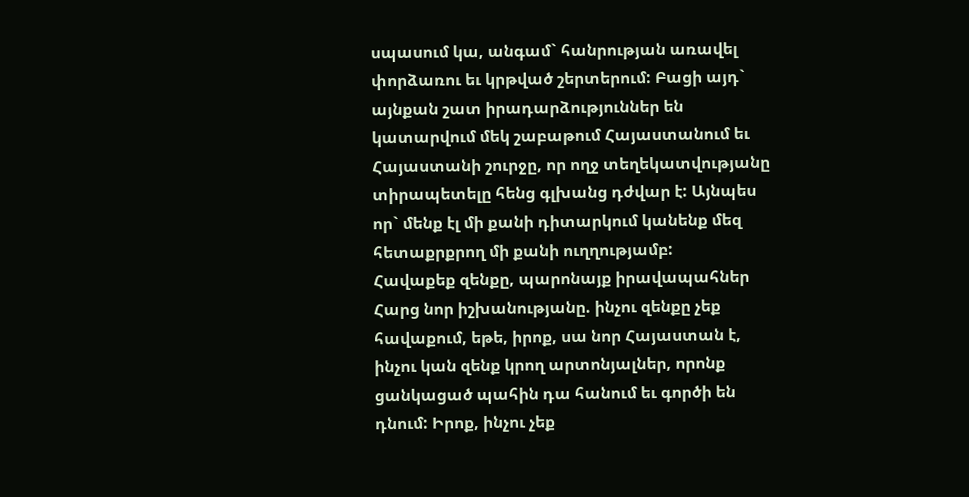սպասում կա, անգամ` հանրության առավել փորձառու եւ կրթված շերտերում: Բացի այդ` այնքան շատ իրադարձություններ են կատարվում մեկ շաբաթում Հայաստանում եւ Հայաստանի շուրջը, որ ողջ տեղեկատվությանը տիրապետելը հենց գլխանց դժվար է: Այնպես որ` մենք էլ մի քանի դիտարկում կանենք մեզ հետաքրքրող մի քանի ուղղությամբ:
Հավաքեք զենքը, պարոնայք իրավապահներ
Հարց նոր իշխանությանը. ինչու զենքը չեք հավաքում, եթե, իրոք, սա նոր Հայաստան է, ինչու կան զենք կրող արտոնյալներ, որոնք ցանկացած պահին դա հանում եւ գործի են դնում: Իրոք, ինչու չեք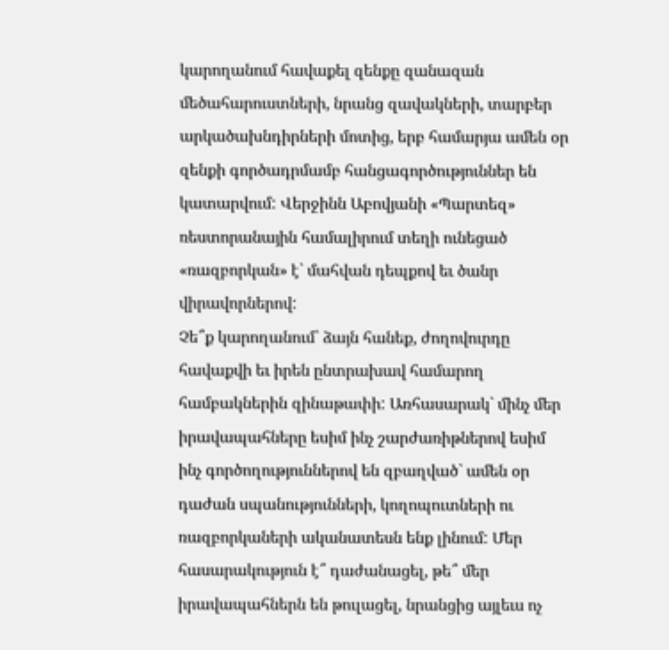կարողանում հավաքել զենքը զանազան մեծահարուստների, նրանց զավակների, տարբեր արկածախնդիրների մոտից, երբ համարյա ամեն օր զենքի գործադրմամբ հանցագործություններ են կատարվում: Վերջինն Աբովյանի «Պարտեզ» ռեստորանային համալիրում տեղի ունեցած «ռազբորկան» է` մահվան դեպքով եւ ծանր վիրավորներով:
Չե՞ք կարողանում` ձայն հանեք, ժողովուրդը հավաքվի եւ իրեն ընտրախավ համարող համբակներին զինաթափի: Առհասարակ` մինչ մեր իրավապահները եսիմ ինչ շարժառիթներով եսիմ ինչ գործողություններով են զբաղված` ամեն օր դաժան սպանությունների, կողոպուտների ու ռազբորկաների ականատեսն ենք լինում: Մեր հասարակություն է՞ դաժանացել, թե՞ մեր իրավապահներն են թուլացել, նրանցից այլեւս ոչ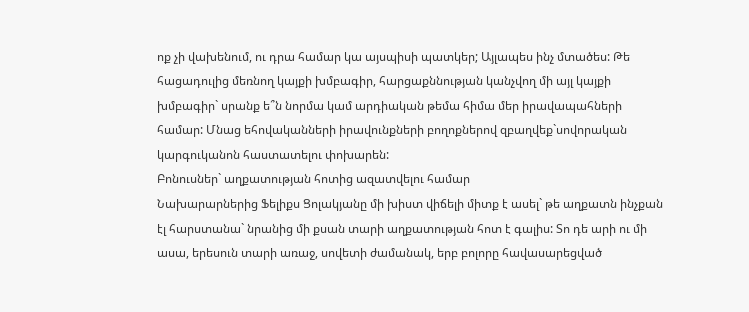ոք չի վախենում, ու դրա համար կա այսպիսի պատկեր; Այլապես ինչ մտածես: Թե հացադուլից մեռնող կայքի խմբագիր, հարցաքննության կանչվող մի այլ կայքի խմբագիր` սրանք ե՞ն նորմա կամ արդիական թեմա հիմա մեր իրավապահների համար: Մնաց եհովականների իրավունքների բողոքներով զբաղվեք`սովորական կարգուկանոն հաստատելու փոխարեն:
Բոնուսներ` աղքատության հոտից ազատվելու համար
Նախարարներից Ֆելիքս Ցոլակյանը մի խիստ վիճելի միտք է ասել` թե աղքատն ինչքան էլ հարստանա` նրանից մի քսան տարի աղքատության հոտ է գալիս: Տո դե արի ու մի ասա, երեսուն տարի առաջ, սովետի ժամանակ, երբ բոլորը հավասարեցված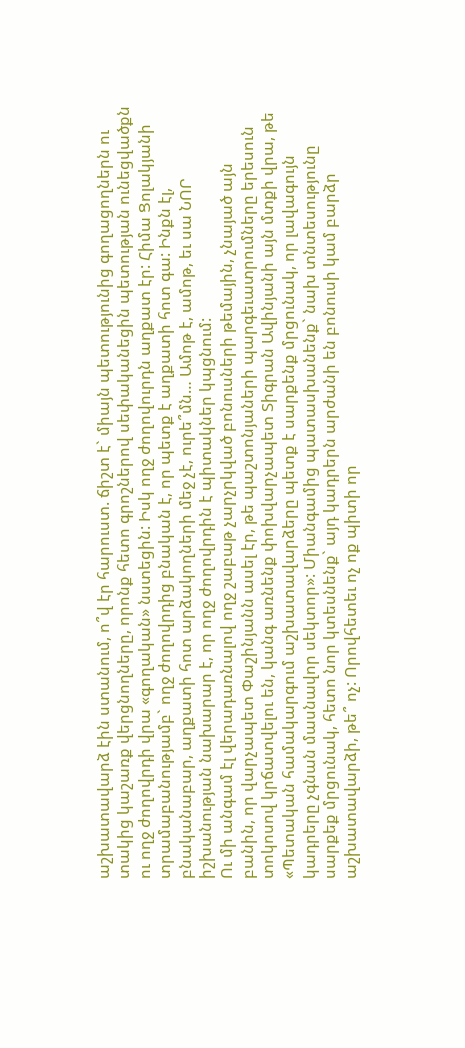աշխատավարձ էին ստանում, ո՞վ էր հարուստ. ճիշտ է` միայն պետությունից գողացողներն ու տակից կաշառք վերցնողները, որոնք հետո գրոշներով սեփականեցին պետության ունեցվածքն ու ողջ ժողովրդի վրա «գողական» նստեցին: Իսկ ողջ ժողովուրդն աղքատ էր: Հիմա Ցոլակյանի տրամաբանությամբ` ողջ ժողովրդից բնական է, որ պետք է աղքատի հոտ գա: Ինքն էլ, բնականաբար, աղքատի հոտ արձակողների մեջ չէ, ուրե՞մն… Ամոթ է, ամոթ, եւ սա ՆՈՐ իշխանության նախարար է, որ ողջ ժողովրդին է պիտակներ կպցնում:
Ու մի անգամ էլ վերադառնալով ողջ շաբաթ չարչրկված բոնուսների թեմային, չնայած այն բանին, որ վարչապետ Փաշինյանն ասել էր, թե պաշտոնյաների պարգեւատրումները երեսուն տոկոսով կրճատվելու են, կանգ առնենք փոխվարչապետ Տիգրան Ավինյանի այն մտքի վրա, թե «Պետական համակարգում աշխատավարձերը պետք է սարքենք մրցունակ, որ լավագույն կադրերը չգնան մասնավոր սեկտոր»: Միանգամից պատասխանենք` նախ տնտեսությունը սարքեք մրցունակ, հետո նոր կտեսնենք` այդ կադրերն արժանի են բոնուսի կամ բարձր աշխատավարձի, թե՞ ոչ: Որովհետեւ ոչ ոք պիտի որ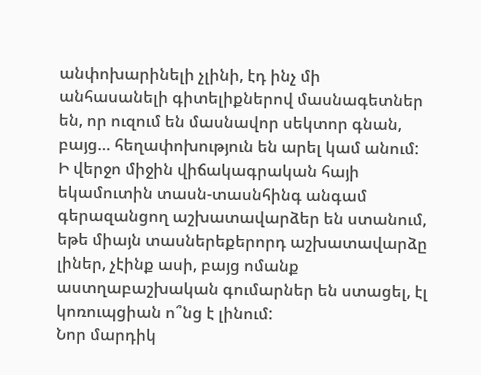անփոխարինելի չլինի, էդ ինչ մի անհասանելի գիտելիքներով մասնագետներ են, որ ուզում են մասնավոր սեկտոր գնան, բայց… հեղափոխություն են արել կամ անում: Ի վերջո միջին վիճակագրական հայի եկամուտին տասն-տասնհինգ անգամ գերազանցող աշխատավարձեր են ստանում, եթե միայն տասներեքերորդ աշխատավարձը լիներ, չէինք ասի, բայց ոմանք աստղաբաշխական գումարներ են ստացել, էլ կոռուպցիան ո՞նց է լինում:
Նոր մարդիկ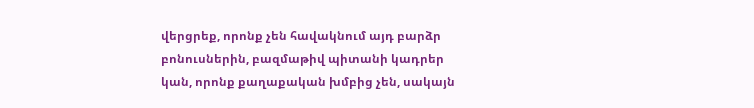վերցրեք, որոնք չեն հավակնում այդ բարձր բոնուսներին, բազմաթիվ պիտանի կադրեր կան, որոնք քաղաքական խմբից չեն, սակայն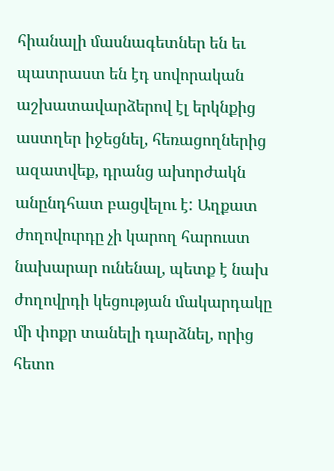հիանալի մասնագետներ են եւ պատրաստ են էդ սովորական աշխատավարձերով էլ երկնքից աստղեր իջեցնել, հեռացողներից ազատվեք, դրանց ախորժակն անընդհատ բացվելու է: Աղքատ ժողովուրդը չի կարող հարուստ նախարար ունենալ, պետք է նախ ժողովրդի կեցության մակարդակը մի փոքր տանելի դարձնել, որից հետո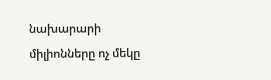նախարարի միլիոնները ոչ մեկը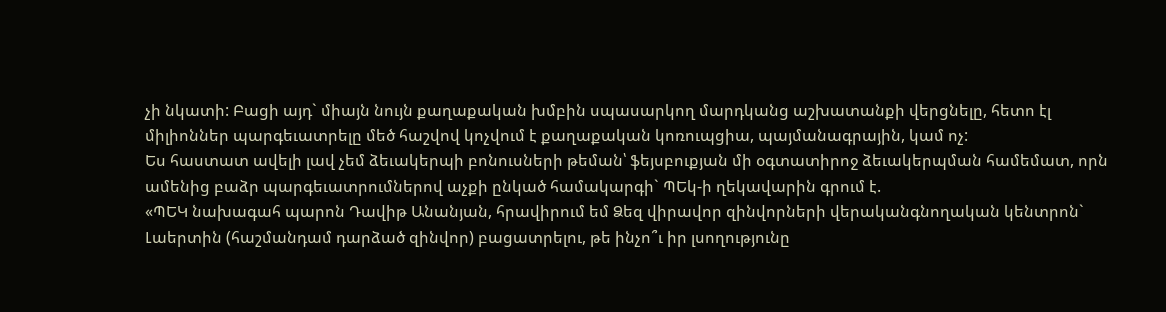չի նկատի: Բացի այդ` միայն նույն քաղաքական խմբին սպասարկող մարդկանց աշխատանքի վերցնելը, հետո էլ միլիոններ պարգեւատրելը մեծ հաշվով կոչվում է քաղաքական կոռուպցիա, պայմանագրային, կամ ոչ:
Ես հաստատ ավելի լավ չեմ ձեւակերպի բոնուսների թեման՝ ֆեյսբուքյան մի օգտատիրոջ ձեւակերպման համեմատ, որն ամենից բաձր պարգեւատրումներով աչքի ընկած համակարգի` ՊԵկ-ի ղեկավարին գրում է.
«ՊԵԿ նախագահ պարոն Դավիթ Անանյան, հրավիրում եմ Ձեզ վիրավոր զինվորների վերականգնողական կենտրոն` Լաերտին (հաշմանդամ դարձած զինվոր) բացատրելու, թե ինչո՞ւ իր լսողությունը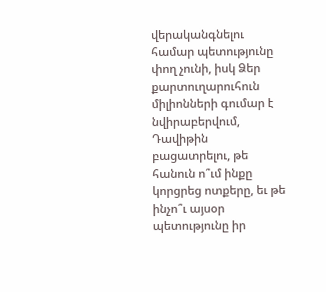վերականգնելու համար պետությունը փող չունի, իսկ Ձեր քարտուղարուհուն միլիոնների գումար է նվիրաբերվում, Դավիթին բացատրելու, թե հանուն ո՞ւմ ինքը կորցրեց ոտքերը, եւ թե ինչո՞ւ այսօր պետությունը իր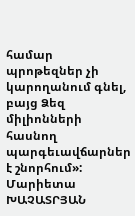համար պրոթեզներ չի կարողանում գնել, բայց Ձեզ միլիոնների հասնող պարգեւավճարներ է շնորհում»:
Մարիետա ԽԱՉԱՏՐՅԱՆ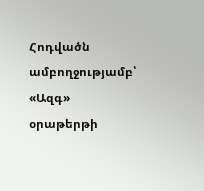Հոդվածն ամբողջությամբ՝ «Ազգ» օրաթերթի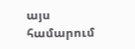այս համարում